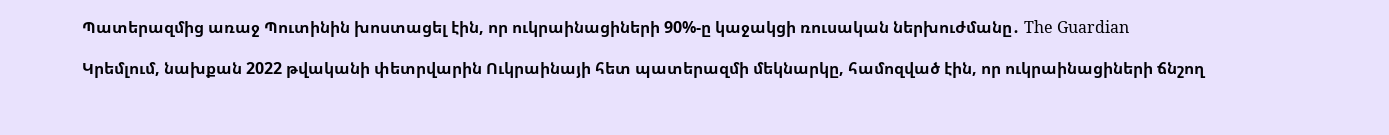Պատերազմից առաջ Պուտինին խոստացել էին, որ ուկրաինացիների 90%-ը կաջակցի ռուսական ներխուժմանը․ The Guardian

Կրեմլում, նախքան 2022 թվականի փետրվարին Ուկրաինայի հետ պատերազմի մեկնարկը, համոզված էին, որ ուկրաինացիների ճնշող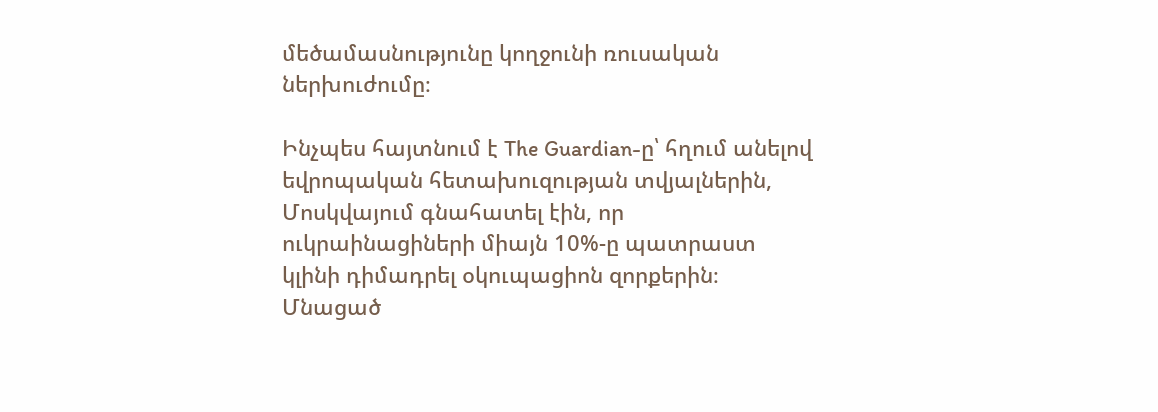մեծամասնությունը կողջունի ռուսական ներխուժումը։

Ինչպես հայտնում է The Guardian-ը՝ հղում անելով եվրոպական հետախուզության տվյալներին, Մոսկվայում գնահատել էին, որ ուկրաինացիների միայն 10%-ը պատրաստ կլինի դիմադրել օկուպացիոն զորքերին։ Մնացած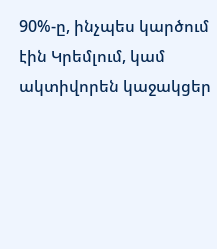90%-ը, ինչպես կարծում էին Կրեմլում, կամ ակտիվորեն կաջակցեր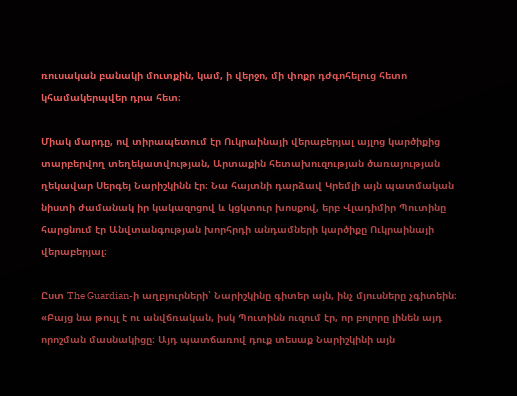ռուսական բանակի մուտքին, կամ, ի վերջո, մի փոքր դժգոհելուց հետո կհամակերպվեր դրա հետ։

Միակ մարդը, ով տիրապետում էր Ուկրաինայի վերաբերյալ այլոց կարծիքից տարբերվող տեղեկատվության, Արտաքին հետախուզության ծառայության ղեկավար Սերգեյ Նարիշկինն էր։ Նա հայտնի դարձավ Կրեմլի այն պատմական նիստի ժամանակ իր կակազոցով և կցկտուր խոսքով, երբ Վլադիմիր Պուտինը հարցնում էր Անվտանգության խորհրդի անդամների կարծիքը Ուկրաինայի վերաբերյալ։

Ըստ The Guardian-ի աղբյուրների՝ Նարիշկինը գիտեր այն, ինչ մյուսները չգիտեին։ «Բայց նա թույլ է ու անվճռական, իսկ Պուտինն ուզում էր, որ բոլորը լինեն այդ որոշման մասնակիցը։ Այդ պատճառով դուք տեսաք Նարիշկինի այն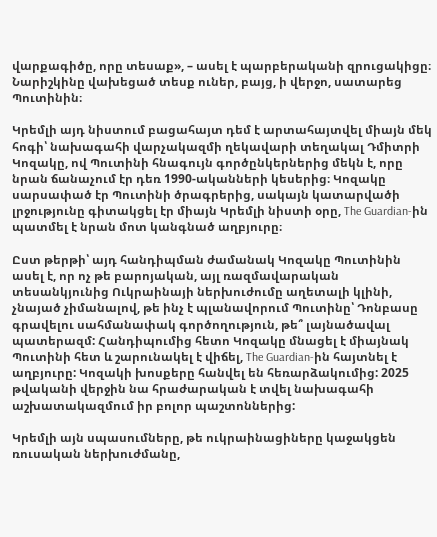վարքագիծը, որը տեսաք», – ասել է պարբերականի զրուցակիցը։ Նարիշկինը վախեցած տեսք ուներ, բայց, ի վերջո, սատարեց Պուտինին։

Կրեմլի այդ նիստում բացահայտ դեմ է արտահայտվել միայն մեկ հոգի՝ նախագահի վարչակազմի ղեկավարի տեղակալ Դմիտրի Կոզակը, ով Պուտինի հնագույն գործընկերներից մեկն է, որը նրան ճանաչում էր դեռ 1990-ականների կեսերից։ Կոզակը սարսափած էր Պուտինի ծրագրերից, սակայն կատարվածի լրջությունը գիտակցել էր միայն Կրեմլի նիստի օրը, The Guardian-ին պատմել է նրան մոտ կանգնած աղբյուրը։

Ըստ թերթի՝ այդ հանդիպման ժամանակ Կոզակը Պուտինին ասել է, որ ոչ թե բարոյական, այլ ռազմավարական տեսանկյունից Ուկրաինայի ներխուժումը աղետալի կլինի, չնայած չիմանալով, թե ինչ է պլանավորում Պուտինը՝ Դոնբասը գրավելու սահմանափակ գործողություն, թե՞ լայնածավալ պատերազմ: Հանդիպումից հետո Կոզակը մնացել է միայնակ Պուտինի հետ և շարունակել է վիճել, The Guardian-ին հայտնել է աղբյուրը: Կոզակի խոսքերը հանվել են հեռարձակումից: 2025 թվականի վերջին նա հրաժարական է տվել նախագահի աշխատակազմում իր բոլոր պաշտոններից:

Կրեմլի այն սպասումները, թե ուկրաինացիները կաջակցեն ռուսական ներխուժմանը,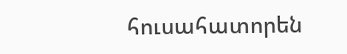հուսահատորեն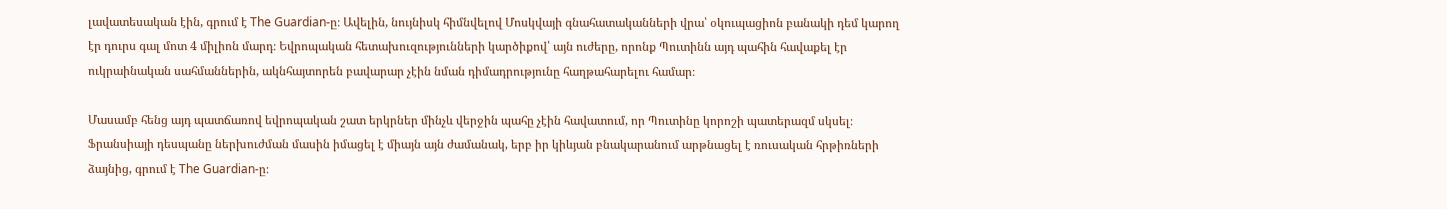լավատեսական էին, գրում է The Guardian-ը։ Ավելին, նույնիսկ հիմնվելով Մոսկվայի գնահատականների վրա՝ օկուպացիոն բանակի դեմ կարող էր դուրս գալ մոտ 4 միլիոն մարդ։ Եվրոպական հետախուզությունների կարծիքով՝ այն ուժերը, որոնք Պուտինն այդ պահին հավաքել էր ուկրաինական սահմաններին, ակնհայտորեն բավարար չէին նման դիմադրությունը հաղթահարելու համար։

Մասամբ հենց այդ պատճառով եվրոպական շատ երկրներ մինչև վերջին պահը չէին հավատում, որ Պուտինը կորոշի պատերազմ սկսել։ Ֆրանսիայի դեսպանը ներխուժման մասին իմացել է միայն այն ժամանակ, երբ իր կիևյան բնակարանում արթնացել է ռուսական հրթիռների ձայնից, գրում է The Guardian-ը։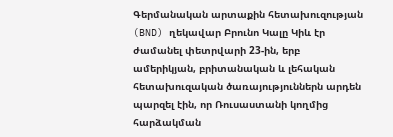Գերմանական արտաքին հետախուզության (BND) ղեկավար Բրունո Կալը Կիև էր ժամանել փետրվարի 23-ին, երբ ամերիկյան, բրիտանական և լեհական հետախուզական ծառայություններն արդեն պարզել էին, որ Ռուսաստանի կողմից հարձակման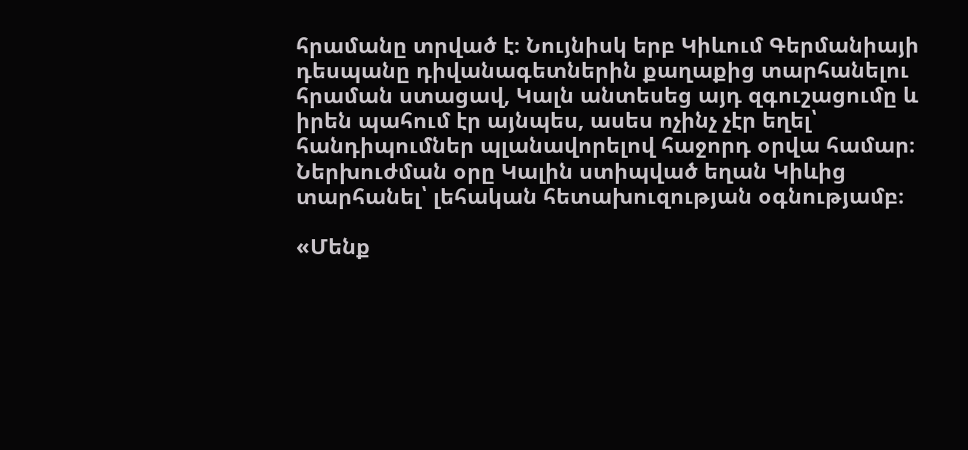հրամանը տրված է։ Նույնիսկ երբ Կիևում Գերմանիայի դեսպանը դիվանագետներին քաղաքից տարհանելու հրաման ստացավ, Կալն անտեսեց այդ զգուշացումը և իրեն պահում էր այնպես, ասես ոչինչ չէր եղել՝ հանդիպումներ պլանավորելով հաջորդ օրվա համար։ Ներխուժման օրը Կալին ստիպված եղան Կիևից տարհանել՝ լեհական հետախուզության օգնությամբ։

«Մենք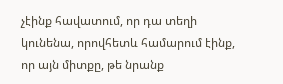չէինք հավատում, որ դա տեղի կունենա, որովհետև համարում էինք, որ այն միտքը, թե նրանք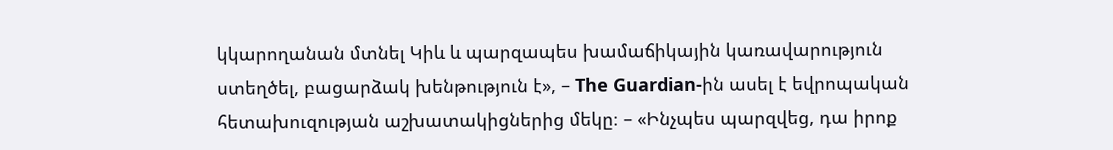կկարողանան մտնել Կիև և պարզապես խամաճիկային կառավարություն ստեղծել, բացարձակ խենթություն է», – The Guardian-ին ասել է եվրոպական հետախուզության աշխատակիցներից մեկը։ – «Ինչպես պարզվեց, դա իրոք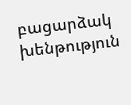բացարձակ խենթություն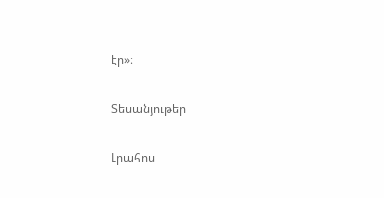էր»։

Տեսանյութեր

Լրահոս